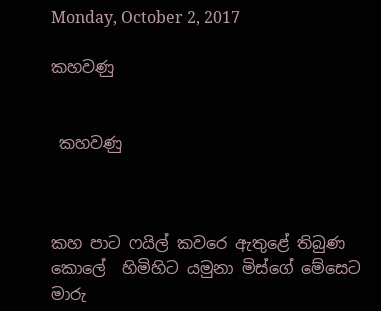Monday, October 2, 2017

කහවණු


 කහවණු



කහ පාට ෆයිල් කවරෙ ඇතුළේ තිබුණ කොලේ  හිමිහිට යමුනා මිස්ගේ මේසෙට මාරු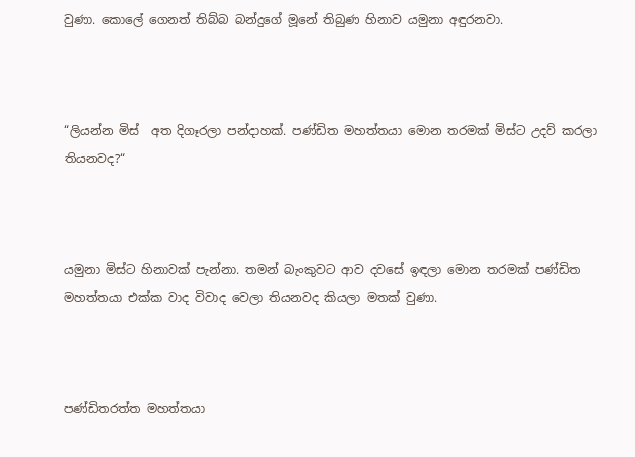වුණා. කොලේ ගෙනත් තිබ්බ බන්දුගේ මූනේ තිබුණ හිනාව යමුනා අඳුරනවා.



“ලියන්න මිස්  අත දිගෑරලා පන්දාහක්. පණ්ඩිත මහත්තයා මොන තරමක් මිස්ට උදව් කරලා තියනවද?“



යමුනා මිස්ට හිනාවක් පැන්නා. තමන් බැංකුවට ආව දවසේ ඉඳලා මොන තරමක් පණ්ඩිත මහත්තයා එක්ක වාද විවාද වෙලා තියනවද කියලා මතක් වුණා.



පණ්ඩිතරත්ත මහත්තයා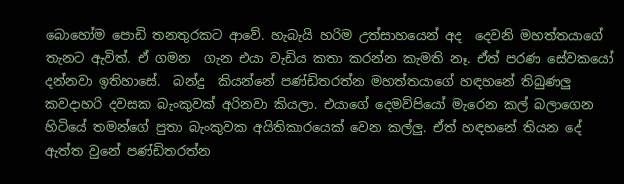බොහෝම පොඩි තනතුරකට ආවේ. හැබැයි හරිම උත්සාහයෙන් අද  දෙවනි මහත්තයාගේ තැනට ඇවිත්. ඒ ගමන  ගැන එයා වැඩිය කතා කරන්න කැමති නෑ. ඒත් පරණ සේවකයෝ දන්නවා ඉතිහාසේ.  බන්දු  කියන්නේ පණ්ඩිතරත්න මහත්තයාගේ හඳහනේ තිබුණලු කවදාහරි දවසක බැංකුවක් අරිනවා කියලා. එයාගේ දෙමව්පියෝ මැරෙන කල් බලාගෙන හිටියේ තමන්ගේ පුතා බැංකුවක අයිතිකාරයෙක් වෙන කල්ලු. ඒත් හඳහනේ තියන දේ ඇත්ත වුනේ පණ්ඩිතරත්න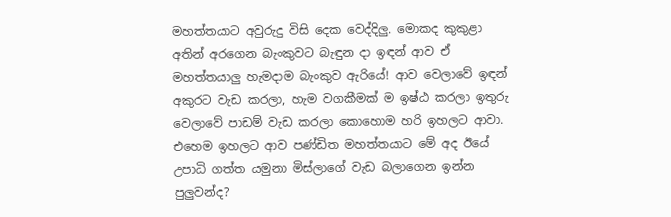මහත්තයාට අවුරුදු විසි දෙක වෙද්දිලු. මොකද කුකුළා අතින් අරගෙන බැංකුවට බැඳුන දා ඉඳන් ආව ඒ මහත්තයාලු හැමදාම බැංකුව ඇරියේ! ආව වෙලාවේ ඉඳන් අකුරට වැඩ කරලා, හැම වගකීමක් ම ඉෂ්ඨ කරලා ඉතුරු වෙලාවේ පාඩම් වැඩ කරලා කොහොම හරි ඉහලට ආවා. එහෙම ඉහලට ආව පණ්ඩිත මහත්තයාට මේ අද ඊයේ උපාධි ගත්ත යමුනා මිස්ලාගේ වැඩ බලාගෙන ඉන්න පුලුවන්ද?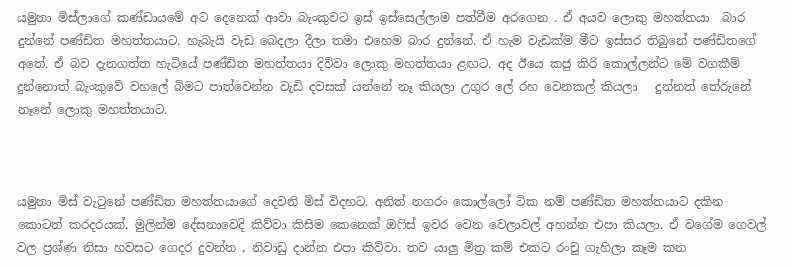යමුනා මිස්ලාගේ කණ්ඩායමේ අට දෙනෙක් ආවා බැංකුවට ඉස් ඉස්සෙල්ලාම පත්වීම අරගෙන‍ . ඒ අයව ලොකු මහත්තයා  බාර දුන්නේ පණ්ඩිත මහත්තයාට. හැබැයි වැඩ බෙදලා දීලා තමා එහෙම බාර දුන්නේ. ඒ හැම වැඩක්ම මීට ඉස්සර තිබුනේ පණ්ඩිතගේ අතේ. ඒ බව දැනගත්ත හැටියේ පණ්ඩිත මහත්තයා දිව්වා ලොකු මහත්තයා ළඟට. අද ඊයෙ කජු කිරි කොල්ලන්ට මේ වගකීම් දුන්නොත් බැංකුවේ වහලේ බිමට පාත්වෙන්න වැඩි දවසක් යන්නේ නෑ කියලා උගුර ලේ රහ වෙනකල් කියලා   දුන්නත් තේරුනේ නෑනේ ලොකු මහත්තයාට.



යමුනා මිස් වැටුනේ පණ්ඩිත මහත්තයාගේ දෙවනි මිස් විදහට. අනිත් නගරං කොල්ලෝ ටික නම් පණ්ඩිත මහත්තයාට දකින කොටත් කරදරයක්. මුලින්ම දේසනාවෙදි කිව්වා කිසිම කෙනෙක් ඔෆිස් ඉවර වෙන වෙලාවල් අහන්න එපා කියලා. ඒ වගේම ගෙවල් වල ප්‍රශ්ණ නිසා හවසට ගෙදර දුවන්න , නිවාඩු දාන්න එපා කිව්වා. තව යාලු මිත්‍ර කම් එකට රංචු ගැහිලා කෑම කන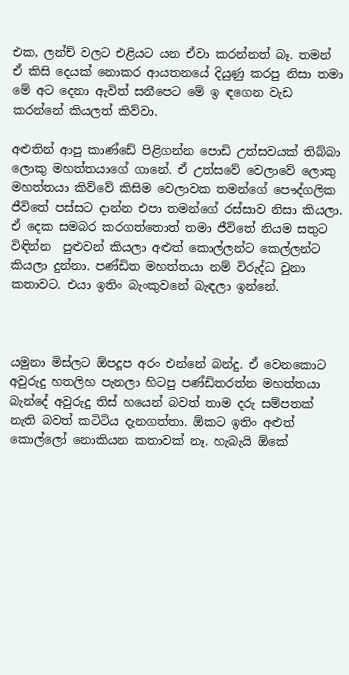එක, ලන්ච් වලට එළියට යන ඒවා කරන්නත් බෑ. තමන් ඒ කිසි දෙයක් නොකර ආයතනයේ දියුණු කරපු නිසා තමා මේ අට දෙනා ඇවිත් සනීපෙට මේ ඉ ඳගෙන වැඩ කරන්නේ කියලත් කිව්වා.

අළුතින් ආපු කාණ්ඩේ පිළිගන්න පොඩි උත්සවයක් තිබ්බා ලොකු මහත්තයාගේ ගානේ. ඒ උත්සවේ වෙලාවේ ලොකු මහත්තයා කිව්වේ කිසිම වෙලාවක තමන්ගේ පෞද්ගලික ජීවිතේ පස්සට දාන්න එපා තමන්ගේ රස්සාව නිසා කියලා. ඒ දෙක සමබර කරගත්තොත් තමා ජීවිතේ නියම සතුට විඳින්න  පුළුවන් කියලා අළුත් කොල්ලන්ට කෙල්ලන්ට කියලා දුන්නා. පණ්ඩිත මහත්තයා නම් විරුද්ධ වුනා කතාවට. එයා ඉතිං බැංකුවනේ බැඳලා ඉන්නේ.



යමුනා මිස්ලට ඕපදූප අරං එන්නේ බන්දු. ඒ වෙනකොට අවුරුදු හතලිහ පැනලා හිටපු පණ්ඩිතරත්න මහත්තයා බැන්දේ අවුරුදු තිස් හයෙන් බවත් තාම දරු සම්පතක් නැති බවත් කටිටිය දැනගත්තා. ඕකට ඉතිං අළුත් කොල්ලෝ නොකියන කතාවක් නෑ. හැබැයි ඕකේ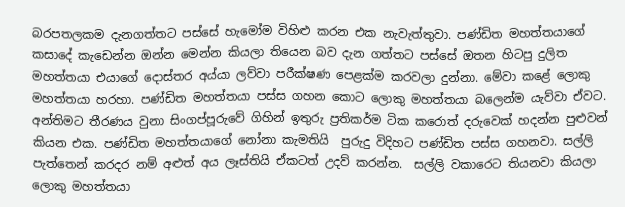බරපතලකම දැනගත්තට පස්සේ හැමෝම විහිළු කරන එක නැවැත්තුවා. පණ්ඩිත මහත්තයාගේ කසාදේ කැඩෙන්න ඔන්න මෙන්න කියලා තියෙන බව දැන ගත්තට පස්සේ ඔතන හිටපු දුලිත මහත්තයා එයාගේ දොස්තර අය්යා ලව්වා පරීක්ෂණ පෙළක්ම කරවලා දුන්නා. මේවා කළේ ලොකු මහත්තයා හරහා. පණ්ඩිත මහත්තයා පස්ස ගහන කොට ලොකු මහත්තයා බලෙන්ම යැව්වා ඒවට. අන්තිමට තීරණය වුනා සිංගප්පූරුවේ ගිහින් ඉතුරු ප්‍රතිකර්ම ටික කරොත් දරුවෙක් හදන්න පුළුවන් කියන එක. පණ්ඩිත මහත්තයාගේ නෝනා කැමතියි  පුරුදු විදිහට පණ්ඩිත පස්ස ගහනවා. සල්ලි පැත්තෙන් කරදර නම් අළුත් අය ලෑස්තියි ඒකටත් උදව් කරන්න.  සල්ලි වකාරෙට තියනවා කියලා ලොකු මහත්තයා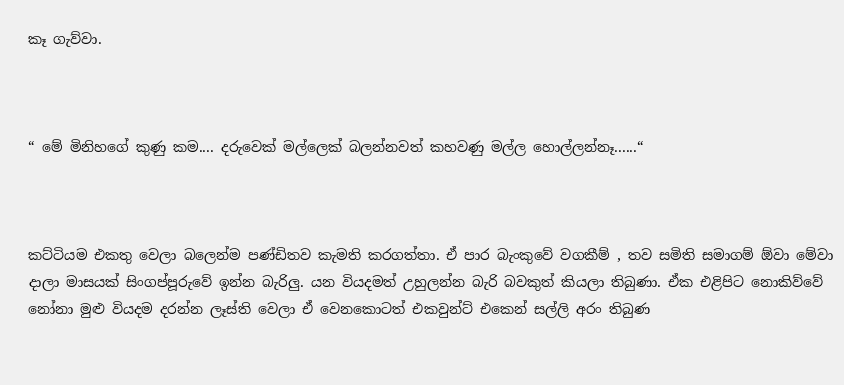කෑ ගැව්වා.



“ මේ මිනිහගේ කුණු කම.... දරුවෙක් මල්ලෙක් බලන්නවත් කහවණු මල්ල හොල්ලන්නෑ......“



කට්ටියම එකතු වෙලා බලෙන්ම පණ්ඩිතව කැමති කරගත්තා. ඒ පාර බැංකුවේ වගකීම් , තව සමිති සමාගම් ඕවා මේවා දාලා මාසයක් සිංගප්පූරුවේ ඉන්න බැරිලු. යන වියදමත් උහුලන්න බැරි බවකුත් කියලා තිබුණා. ඒක එළිපිට නොකිව්වේ නෝනා මුළු වියදම දරන්න ලෑස්ති වෙලා ඒ වෙනකොටත් එකවුන්ට් එකෙන් සල්ලි අරං තිබුණ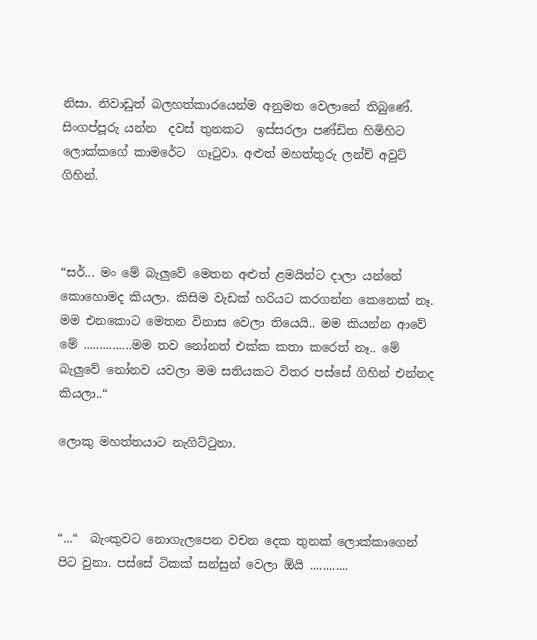නිසා. නිවාඩුත් බලහත්කාරයෙන්ම අනුමත වෙලානේ තිබුණේ. සිංගප්පූරු යන්න  දවස් තුනකට  ඉස්සරලා පණ්ඩිත හිමිහිට ලොක්කගේ කාමරේට  ගෑටුවා. අළුත් මහත්තුරු ලන්ච් අවුට් ගිහින්.



“සර්... මං මේ බැලුවේ මෙතන අළුත් ළමයින්ට දාලා යන්නේ කොහොමද කියලා. කිසිම වැඩක් හරියට කරගන්න කෙනෙක් නෑ. මම එනකොට මෙතන විනාස වෙලා තියෙයි.. මම කියන්න ආවේ මේ ...............මම තව නෝනත් එක්ක කතා කරෙත් නෑ.. මේ බැලුවේ නෝනව යවලා මම සතියකට විතර පස්සේ ගිහින් එන්නද කියලා..“

ලොකු මහත්තයාට නැගිට්ටුනා.



“...“  බැංකුවට නොගැලපෙන වචන දෙක තුනක් ලොක්කාගෙන් පිට වුනා. පස්සේ ටිකක් සන්සුන් වෙලා ඕයි ............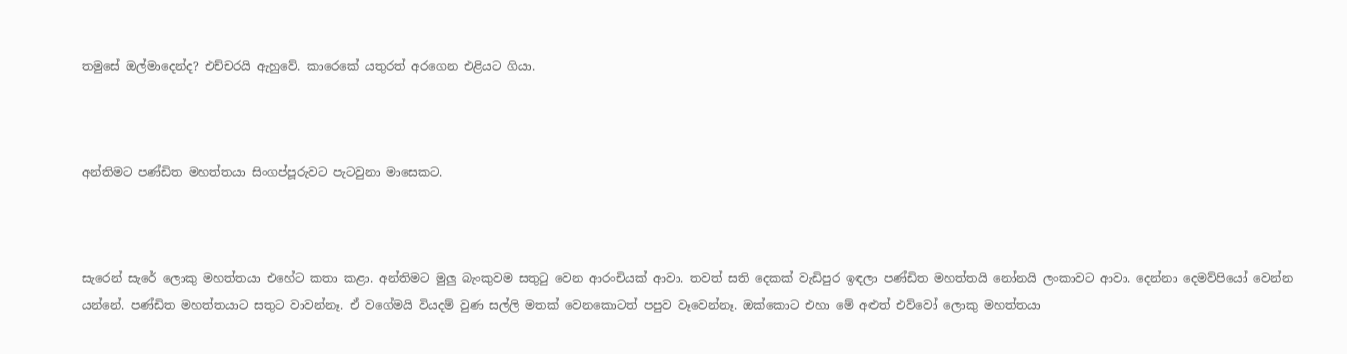තමුසේ ඔල්මාදෙන්ද? එච්චරයි ඇහුවේ. කාරෙකේ යතුරත් අරගෙන එළියට ගියා.



අන්තිමට පණ්ඩිත මහත්තයා සිංගප්පූරුවට පැටවුනා මාසෙකට‍.



සැරෙන් සැරේ ලොකු මහත්තයා එහේට කතා කළා. අන්තිමට මුලු බැංකුවම සතුටු වෙන ආරංචියක් ආවා. තවත් සති දෙකක් වැඩිපුර ඉඳලා පණ්ඩිත මහත්තයි නෝනයි ලංකාවට ආවා. දෙන්නා දෙමව්පියෝ වෙන්න යන්නේ. පණ්ඩිත මහත්තයාට සතුට වාවන්නෑ. ඒ වගේමයි වියදම් වුණ සල්ලි මතක් වෙනකොටත් පපුව වෑවෙන්නෑ. ඔක්කොට එහා මේ අළුත් එව්වෝ ලොකු මහත්තයා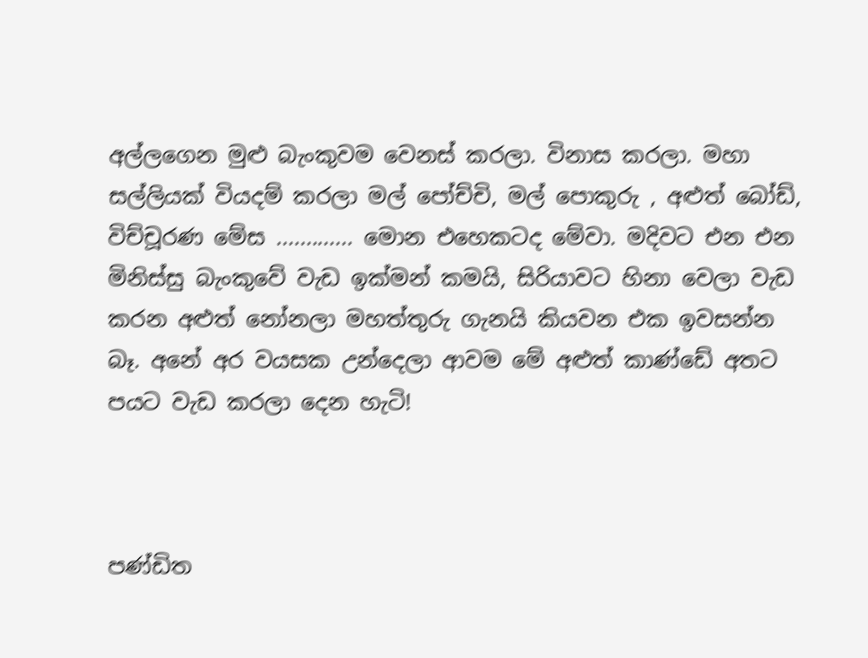අල්ලගෙන මුළු බැංකුවම වෙනස් කරලා. විනාස කරලා. මහා සල්ලියක් වියදම් කරලා මල් පෝච්චි, මල් පොකුරු , අළුත් බෝඩ්, විච්චූරණ මේස ............. මොන එහෙකටද මේවා. මදිවට එන එන මිනිස්සු බැංකුවේ වැඩ ඉක්මන් කමයි, සිරියාවට හිනා වෙලා වැඩ කරන අළුත් නෝනලා මහත්තුරු ගැනයි කියවන එක ඉවසන්න බෑ. අනේ අර වයසක උන්දෙලා ආවම මේ අළුත් කාණ්ඩේ අතට පයට වැඩ කරලා දෙන හැටි!



පණ්ඩිත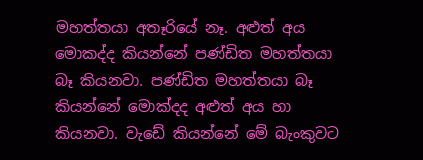මහත්තයා අතෑරියේ නෑ. අළුත් අය මොකද්ද කියන්නේ පණ්ඩිත මහත්තයා බෑ කියනවා. පණ්ඩිත මහත්තයා බෑ කියන්නේ මොක්දද අළුත් අය හා කියනවා. වැඩේ කියන්නේ මේ බැංකුවට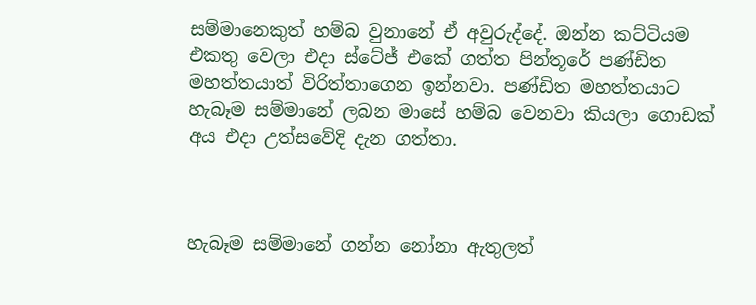සම්මානෙකුත් හම්බ වුනානේ ඒ අවුරුද්දේ. ඔන්න කට්ටියම එකතු වෙලා එදා ස්ටේජ් එකේ ගත්ත පින්තූරේ පණ්ඩිත මහත්තයාත් විරිත්තාගෙන ඉන්නවා. පණ්ඩිත මහත්තයාට හැබෑම සම්මානේ ලබන මාසේ හම්බ වෙනවා කියලා ගොඩක් අය එදා උත්සවේදි දැන ගත්තා.



හැබෑම සම්මානේ ගන්න නෝනා ඇතුලත්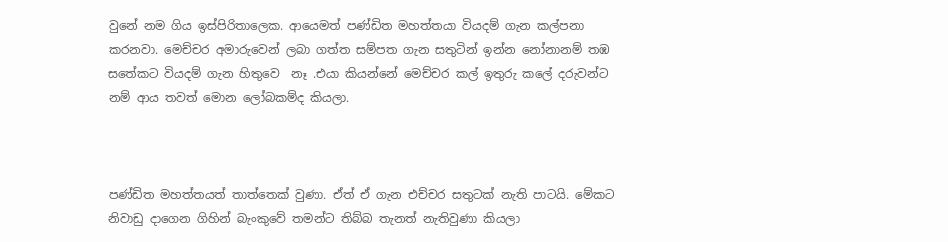වුනේ නම ගිය ඉස්පිරිතාලෙක. ආයෙමත් පණ්ඩිත මහත්තයා වියදම් ගැන කල්පනා කරනවා. මෙච්චර අමාරුවෙන් ලබා ගත්ත සම්පත ගැන සතුටින් ඉන්න නෝනානම් තඹ සතේකට වියදම් ගැන හිතුවෙ  නෑ .එයා කියන්නේ මෙච්චර කල් ඉතුරු කලේ දරුවන්ට නම් ආය තවත් මොන ලෝබකම්ද කියලා.



පණ්ඩිත මහත්තයත් තාත්තෙක් වුණා. ඒත් ඒ ගැන එච්චර සතුටක් නැති පාටයි. මේකට නිවාඩු දාගෙන ගිහින් බැංකුවේ තමන්ට තිබ්බ තැනත් නැතිවුණා කියලා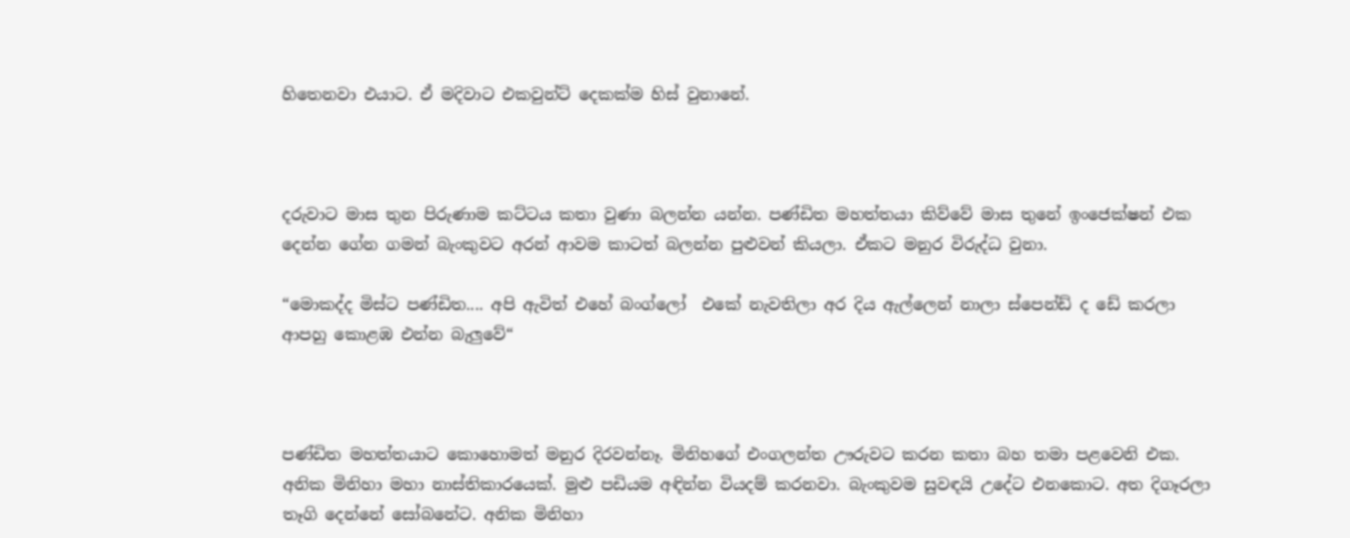හිතෙනවා එයාට. ඒ මදිවාට එකවුන්ට් දෙකක්ම හිස් වුනානේ.



දරුවාට මාස තුන පිරුණාම කට්ටය කතා වුණා බලන්න යන්න. පණ්ඩිත මහත්තයා කිව්වේ මාස තුනේ ඉංජෙක්ෂන් එක දෙන්න ගේන ගමන් බැංකුවට අරන් ආවම කාටත් බලන්න පුළුවන් කියලා. ඒකට මනුර විරුද්ධ වුනා.

“මොකද්ද මිස්ට පණ්ඩිත.... අපි ඇවිත් එහේ බංග්ලෝ  එකේ නැවතිලා අර දිය ඇල්ලෙන් නාලා ස්පෙන්ඩ් ද ඩේ කරලා ආපහු කොළඹ එන්න බැලුවේ“



පණ්ඩිත මහත්තයාට කොහොමත් මනුර දිරවන්නෑ. මිනිහගේ එංගලන්ත ඌරුවට කරන කතා බහ තමා පළවෙනි එක. අනික මිනිහා මහා නාස්තිකාරයෙක්. මුළු පඩියම අඳින්න වියදම් කරනවා. බැංකුවම සුවඳයි උදේට එනකොට. අත දිගෑරලා තෑගි දෙන්නේ සෝබනේට. අනික මිනිහා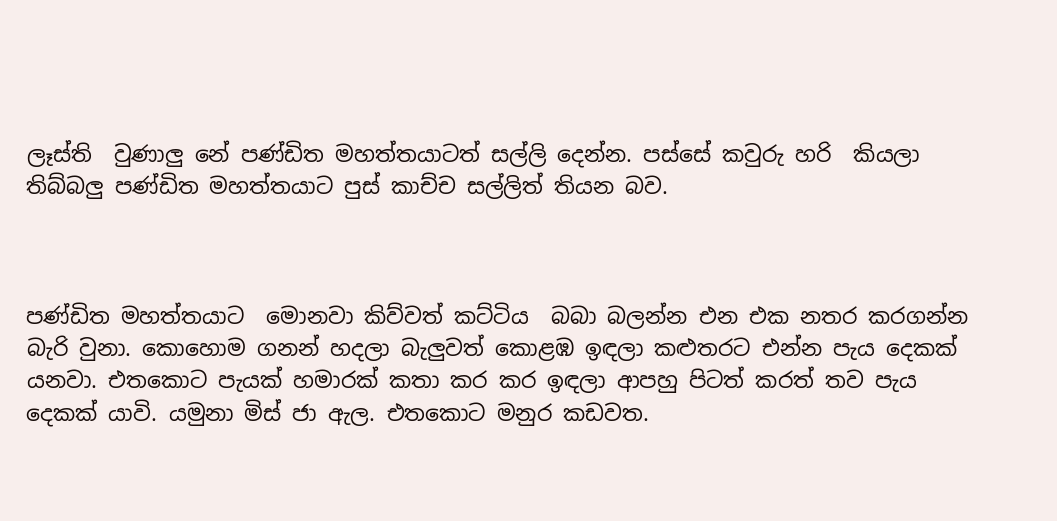ලෑස්ති  වුණාලු නේ පණ්ඩිත මහත්තයාටත් සල්ලි දෙන්න. පස්සේ කවුරු හරි  කියලා තිබ්බලු පණ්ඩිත මහත්තයාට පුස් කාච්ච සල්ලිත් තියන බව.



පණ්ඩිත මහත්තයාට  මොනවා කිව්වත් කට්ටිය  බබා බලන්න එන එක නතර කරගන්න බැරි වුනා. කොහොම ගනන් හදලා බැලුවත් කොළඹ ඉඳලා කළුතරට එන්න පැය දෙකක් යනවා. එතකොට පැයක් හමාරක් කතා කර කර ඉඳලා ආපහු පිටත් කරත් තව පැය දෙකක් යාවි. යමුනා මිස් ජා ඇල. එතකොට මනුර කඩවත.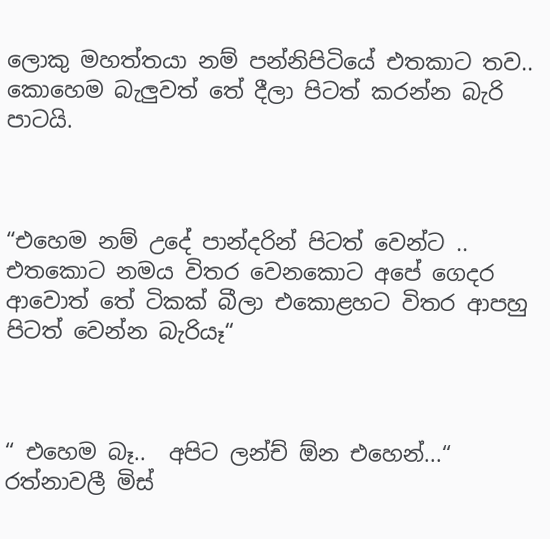ලොකු මහත්තයා නම් පන්නිපිටියේ එතකාට තව.. කොහෙම බැලුවත් තේ දීලා පිටත් කරන්න බැරි පාටයි.



“එහෙම නම් උදේ පාන්දරින් පිටත් වෙන්ට .. එතකොට නමය විතර වෙනකොට අපේ ගෙදර ආවොත් තේ ටිකක් බීලා එකොළහට විතර ආපහු පිටත් වෙන්න බැරියෑ“



“ එහෙම බෑ..  අපිට ලන්ච් ඕන එහෙන්...“ රත්නාවලී මිස්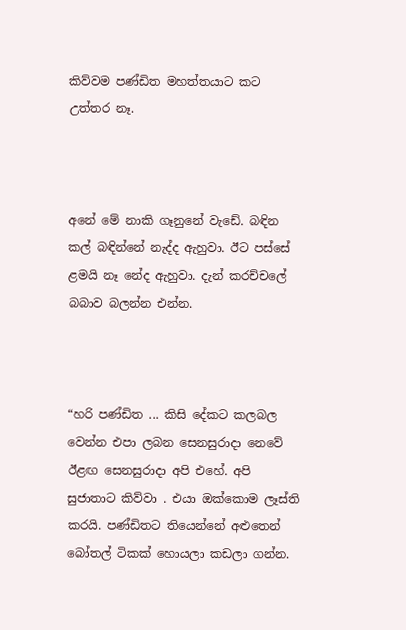කිව්වම පණ්ඩිත මහත්තයාට කට උත්තර නෑ.



අනේ මේ නාකි ගෑනුනේ වැඩේ. බඳින කල් බඳින්නේ නැද්ද ඇහුවා. ඊට පස්සේ ළමයි නෑ නේද ඇහුවා. දැන් කරච්චලේ බබාව බලන්න එන්න.



“හරි පණ්ඩිත ... කිසි දේකට කලබල වෙන්න එපා ලබන සෙනසුරාදා නෙවේ ඊළඟ සෙනසුරාදා අපි එහේ. අපි සුජාතාට කිව්වා . එයා ඔක්කොම ලෑස්ති කරයි. පණ්ඩිතට තියෙන්නේ අළුතෙන් බෝතල් ටිකක් හොයලා කඩලා ගන්න.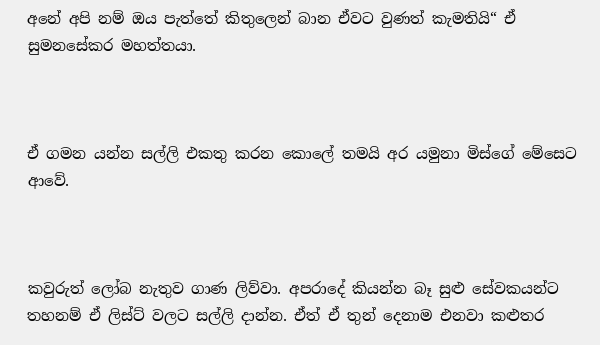අනේ අපි නම් ඔය පැත්තේ කිතුලෙන් බාන ඒවට වුණත් කැමතියි“ ඒ සුමනසේකර මහත්තයා.



ඒ ගමන යන්න සල්ලි එකතු කරන කොලේ තමයි අර යමුනා මිස්ගේ මේසෙට ආවේ.



කවුරුත් ලෝබ නැතුව ගාණ ලිව්වා. අපරාදේ කියන්න බෑ සුළු සේවකයන්ට තහනම් ඒ ලිස්ට් වලට සල්ලි දාන්න. ඒත් ඒ තුන් දෙනාම එනවා කළුතර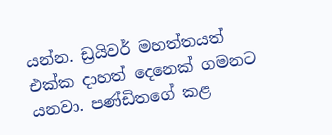යන්න. ඩ්‍රයිවර් මහත්තයත් එක්ක දාහත් දෙනෙක් ගමනට යනවා. පණ්ඩිතගේ කළ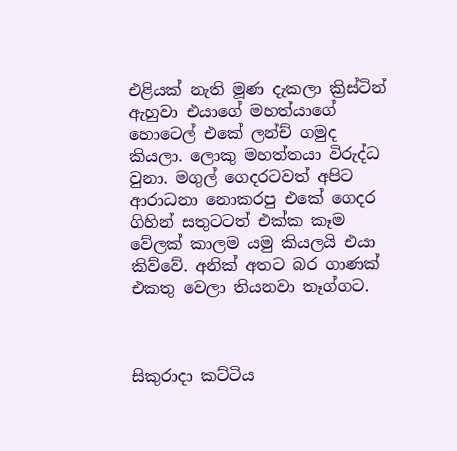එළියක් නැති මූණ දැකලා ක්‍රිස්ටින් ඇහුවා එයාගේ මහත්යාගේ හොටෙල් එකේ ලන්ච් ගමුද කියලා. ලොකු මහත්තයා විරුද්ධ වුනා. මගුල් ගෙදරටවත් අපිට ආරාධනා නොකරපු එකේ ගෙදර ගිහින් සතුටටත් එක්ක කෑම වේලක් කාලම යමු කියලයි එයා කිව්වේ. අනික් අතට බර ගාණක් එකතු වෙලා තියනවා තෑග්ගට.



සිකුරාදා කට්ටිය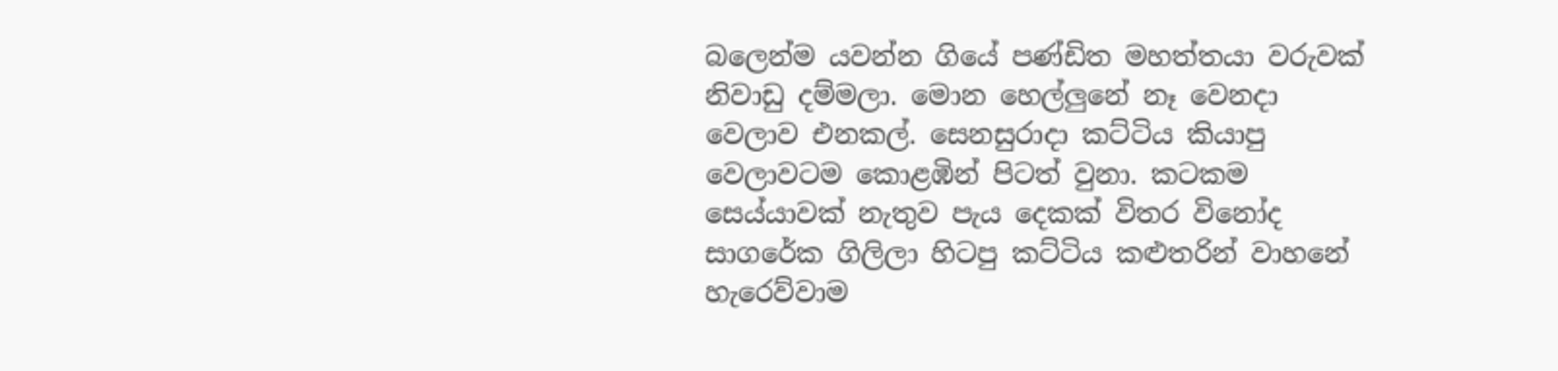බලෙන්ම යවන්න ගියේ පණ්ඩිත මහත්තයා වරුවක් නිවාඩු දම්මලා. මොන හෙල්ලුනේ නෑ වෙනදා වෙලාව එනකල්. සෙනසුරාදා කට්ටිය කියාපු වෙලාවටම කොළඹින් පිටත් වුනා. කටකම සෙය්යාවක් නැතුව පැය දෙකක් විතර විනෝද සාගරේක ගිලිලා හිටපු කට්ටිය කළුතරින් වාහනේ හැරෙව්වාම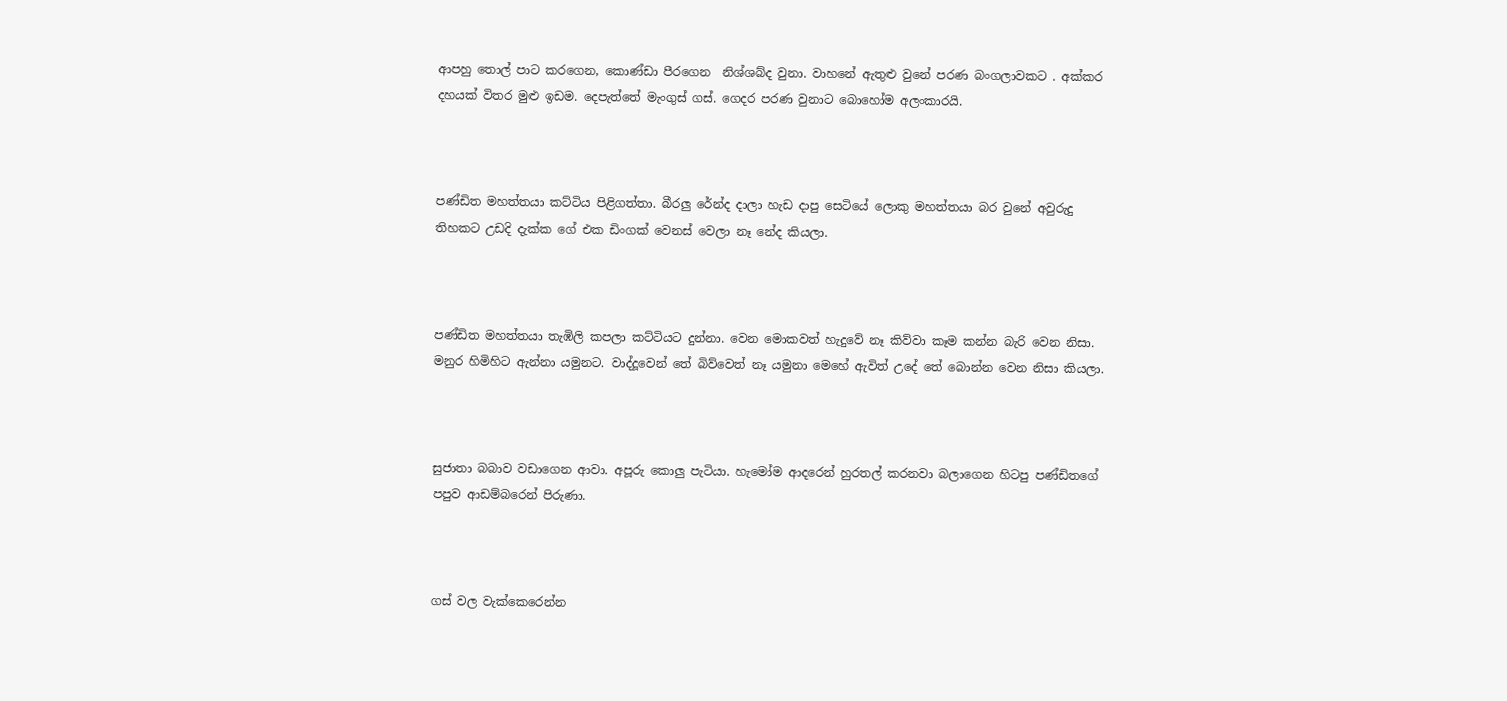ආපහු තොල් පාට කරගෙන, කොණ්ඩා පීරගෙන  නිශ්ශබ්ද වුනා. වාහනේ ඇතුළු වුනේ පරණ බංගලාවකට . අක්කර දහයක් විතර මුළු ඉඩම. දෙපැත්තේ මැංගුස් ගස්. ගෙදර පරණ වුනාට බොහෝම අලංකාරයි.



පණ්ඩිත මහත්තයා කට්ටිය පිළිගත්තා. බීරලු රේන්ද දාලා හැඩ දාපු සෙටියේ ලොකු මහත්තයා බර වුනේ අවුරුදු තිහකට උඩදි දැක්ක ගේ එක ඩිංගක් වෙනස් වෙලා නෑ නේද කියලා.



පණ්ඩිත මහත්තයා තැඹිලි කපලා කට්ටියට දුන්නා. වෙන මොකවත් හැදුවේ නෑ කිව්වා කෑම කන්න බැරි වෙන නිසා. මනුර හිමිහිට ඇන්නා යමුනට. වාද්දූවෙන් තේ බිව්වෙත් නෑ යමුනා මෙහේ ඇවිත් උදේ තේ බොන්න වෙන නිසා කියලා.



සුජාතා බබාව වඩාගෙන ආවා. අපූරු කොලු පැටියා. හැමෝම ආදරෙන් හුරතල් කරනවා බලාගෙන හිටපු පණ්ඩිතගේ පපුව ආඩම්බරෙන් පිරුණා.



ගස් වල වැක්කෙරෙන්න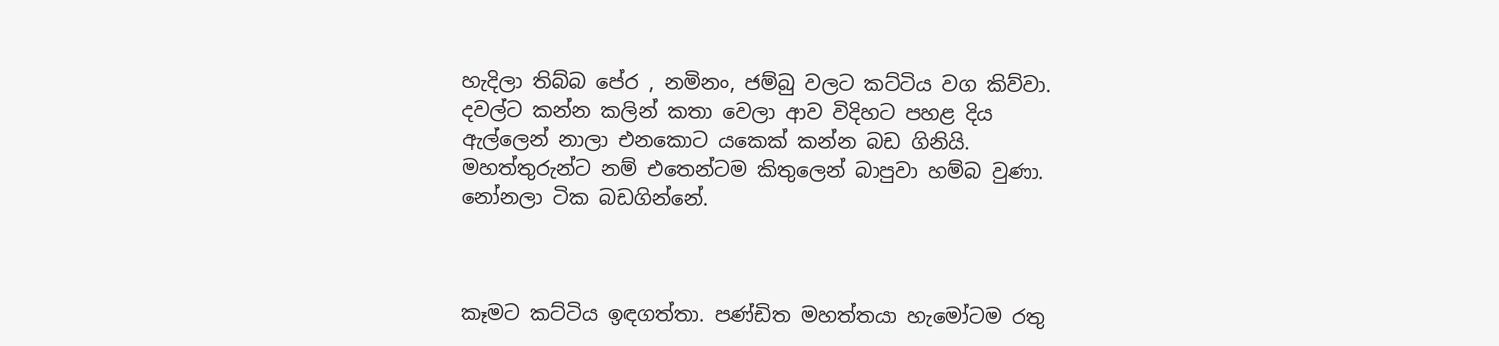හැදිලා තිබ්බ පේර , නමිනං, ජම්බු වලට කට්ටිය වග කිව්වා. දවල්ට කන්න කලින් කතා වෙලා ආව විදිහට පහළ දිය ඇල්ලෙන් නාලා එනකොට යකෙක් කන්න බඩ ගිනියි. මහත්තුරුන්ට නම් එතෙන්ටම කිතුලෙන් බාපුවා හම්බ වුණා.  නෝනලා ටික බඩගින්නේ.



කෑමට කට්ටිය ඉඳගත්තා. පණ්ඩිත මහත්තයා හැමෝටම රතු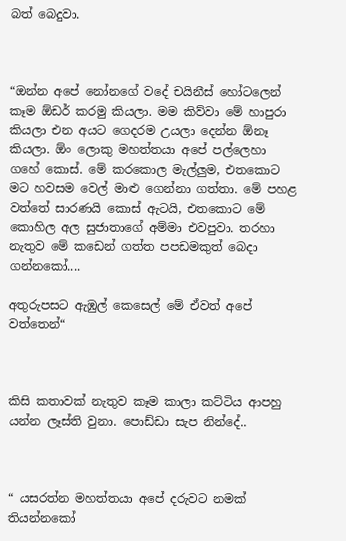බත් බෙදුවා.



“ඔන්න අපේ නෝනගේ වදේ චයිනීස් හෝටලෙන් කෑම ඕඩර් කරමු කියලා. මම කිව්වා මේ හාපුරා කියලා එන අයට ගෙදරම උයලා දෙන්න ඕනෑ කියලා. ඕං ලොකු මහත්තයා අපේ පල්ලෙහා ගහේ කොස්. මේ කරකොල මැල්ලුම, එතකොට මට හවසම වෙල් මාළු ගෙන්නා ගත්තා. මේ පහළ වත්තේ සාරණයි කොස් ඇටයි, එතකොට මේ කොහිල අල සුජාතාගේ අම්මා එවපුවා. තරහා නැතුව මේ කඩෙන් ගත්ත පපඩමකුත් බෙදා ගන්නකෝ....

අතුරුපසට ඇඹුල් කෙසෙල් මේ ඒවත් අපේ වත්තෙන්“



කිසි කතාවක් නැතුව කෑම කාලා කට්ටිය ආපහු යන්න ලෑස්ති වුනා. පොඩ්ඩා සැප නින්දේ..



“ යසරත්න මහත්තයා අපේ දරුවට නමක් තියන්නකෝ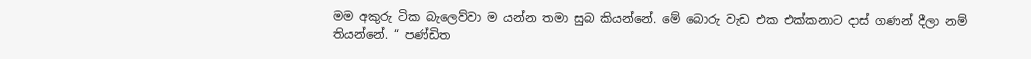මම අකුරු ටික බැලෙව්වා ම යන්න තමා සුබ කියන්නේ. මේ බොරු වැඩ එක එක්කනාට දාස් ගණන් දීලා නම් තියන්නේ. “ පණ්ඩිත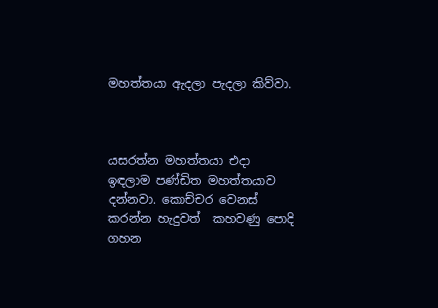මහත්තයා ඇදලා පැදලා කිව්වා.



යසරත්න මහත්තයා එදා ඉඳලාම පණ්ඩිත මහත්තයාව දන්නවා. කොච්චර වෙනස් කරන්න හැදුවත්  කහවණු පොදි ගහන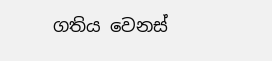ගතිය වෙනස්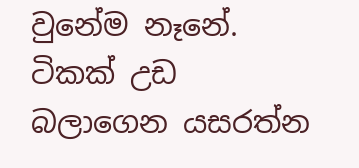වුනේම නෑනේ. ටිකක් උඩ බලාගෙන යසරත්න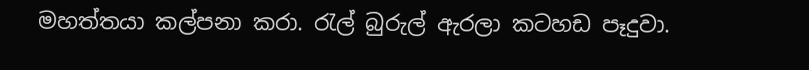මහත්තයා කල්පනා කරා. රැල් බුරුල් ඇරලා කටහඩ පෑදුවා.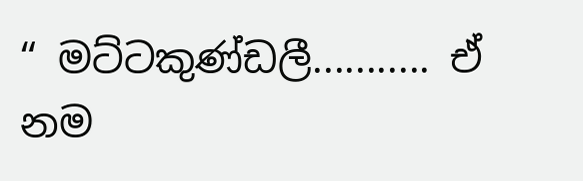“ මට්ටකුණ්ඩලී........... ඒ නම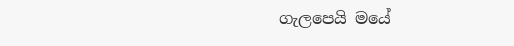ගැලපෙයි මයේ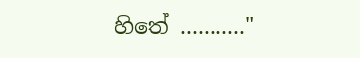හිතේ ..........."